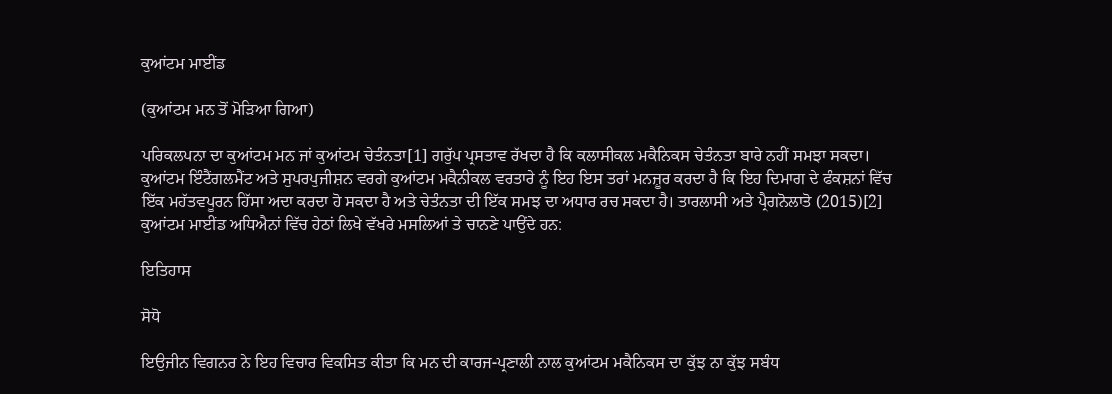ਕੁਆਂਟਮ ਮਾਈਂਡ

(ਕੁਆਂਟਮ ਮਨ ਤੋਂ ਮੋੜਿਆ ਗਿਆ)

ਪਰਿਕਲਪਨਾ ਦਾ ਕੁਆਂਟਮ ਮਨ ਜਾਂ ਕੁਆਂਟਮ ਚੇਤੰਨਤਾ[1] ਗਰੁੱਪ ਪ੍ਰਸਤਾਵ ਰੱਖਦਾ ਹੈ ਕਿ ਕਲਾਸੀਕਲ ਮਕੈਨਿਕਸ ਚੇਤੰਨਤਾ ਬਾਰੇ ਨਹੀਂ ਸਮਝਾ ਸਕਦਾ। ਕੁਆਂਟਮ ਇੰਟੈਂਗਲਮੈਂਟ ਅਤੇ ਸੁਪਰਪੁਜੀਸ਼ਨ ਵਰਗੇ ਕੁਆਂਟਮ ਮਕੈਨੀਕਲ ਵਰਤਾਰੇ ਨੂੰ ਇਹ ਇਸ ਤਰਾਂ ਮਨਜ਼ੂਰ ਕਰਦਾ ਹੈ ਕਿ ਇਹ ਦਿਮਾਗ ਦੇ ਫੰਕਸ਼ਨਾਂ ਵਿੱਚ ਇੱਕ ਮਹੱਤਵਪੂਰਨ ਹਿੱਸਾ ਅਦਾ ਕਰਦਾ ਹੋ ਸਕਦਾ ਹੈ ਅਤੇ ਚੇਤੰਨਤਾ ਦੀ ਇੱਕ ਸਮਝ ਦਾ ਅਧਾਰ ਰਚ ਸਕਦਾ ਹੈ। ਤਾਰਲਾਸੀ ਅਤੇ ਪ੍ਰੈਗਨੋਲਾਤੋ (2015)[2] ਕੁਆਂਟਮ ਮਾਈਂਡ ਅਧਿਐਨਾਂ ਵਿੱਚ ਹੇਠਾਂ ਲਿਖੇ ਵੱਖਰੇ ਮਸਲਿਆਂ ਤੇ ਚਾਨਣੇ ਪਾਉਂਦੇ ਹਨ:

ਇਤਿਹਾਸ

ਸੋਧੋ

ਇਉਜੀਨ ਵਿਗਨਰ ਨੇ ਇਹ ਵਿਚਾਰ ਵਿਕਸਿਤ ਕੀਤਾ ਕਿ ਮਨ ਦੀ ਕਾਰਜ-ਪ੍ਰਣਾਲੀ ਨਾਲ ਕੁਆਂਟਮ ਮਕੈਨਿਕਸ ਦਾ ਕੁੱਝ ਨਾ ਕੁੱਝ ਸਬੰਧ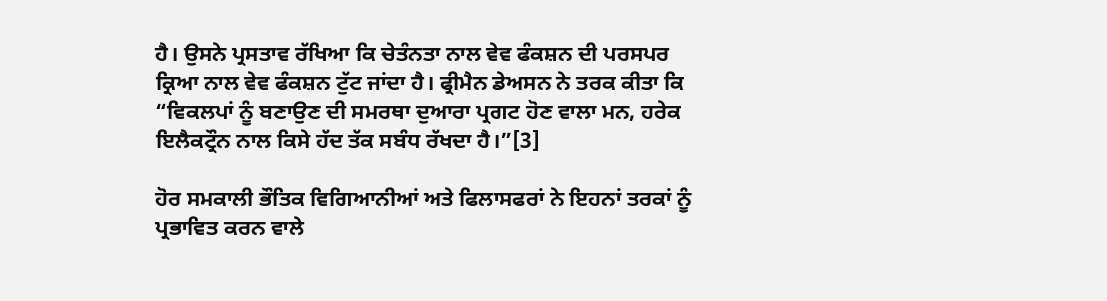ਹੈ। ਉਸਨੇ ਪ੍ਰਸਤਾਵ ਰੱਖਿਆ ਕਿ ਚੇਤੰਨਤਾ ਨਾਲ ਵੇਵ ਫੰਕਸ਼ਨ ਦੀ ਪਰਸਪਰ ਕ੍ਰਿਆ ਨਾਲ ਵੇਵ ਫੰਕਸ਼ਨ ਟੁੱਟ ਜਾਂਦਾ ਹੈ। ਫ੍ਰੀਮੈਨ ਡੇਅਸਨ ਨੇ ਤਰਕ ਕੀਤਾ ਕਿ “ਵਿਕਲਪਾਂ ਨੂੰ ਬਣਾਉਣ ਦੀ ਸਮਰਥਾ ਦੁਆਰਾ ਪ੍ਰਗਟ ਹੋਣ ਵਾਲਾ ਮਨ, ਹਰੇਕ ਇਲੈਕਟ੍ਰੌਨ ਨਾਲ ਕਿਸੇ ਹੱਦ ਤੱਕ ਸਬੰਧ ਰੱਖਦਾ ਹੈ।”[3]

ਹੋਰ ਸਮਕਾਲੀ ਭੌਤਿਕ ਵਿਗਿਆਨੀਆਂ ਅਤੇ ਫਿਲਾਸਫਰਾਂ ਨੇ ਇਹਨਾਂ ਤਰਕਾਂ ਨੂੰ ਪ੍ਰਭਾਵਿਤ ਕਰਨ ਵਾਲੇ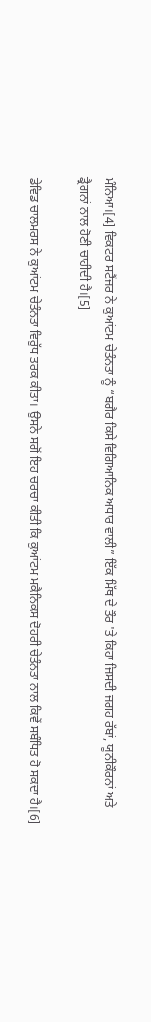ਮੰਨਿਆ।[4] ਵਿਕਟਰ ਸਟੈਂਜਰ ਨੇ ਕੁਆਂਟਮ ਚੇਤੰਨਤਾ ਨੂੰ “ਬਗੈਰ ਕਿਸੇ ਵਿਗਿਆਨਿਕ ਅਧਾਰ ਵਾਲੀ” ਇੱਕ ਮਿੱਥ ਦੇ ਤੌਰ 'ਤੇ ਕਿਹਾ ਜਿਸਦੀ ਜਗਹ ਰੱਬਾਂ, ਯੂਨੀਕੌਰਨਾਂ ਅਤੇ ਡ੍ਰੈਗਨਾਂ ਨਾਲ ਹੋਣੀ ਚਾਹੀਦੀ ਹੈ।[5]

ਡੇਵਿਡ ਚਾਲਮਰਸ ਨੇ ਕੁਆਂਟਮ ਚੇਤੰਨਤਾ ਵਿਰੁੱਧ ਤਰਕ ਕੀਤਾ। ਉਸਨੇ ਸਗੋਂ ਇਹ ਚਰਚਾ ਕੀਤੀ ਕਿ ਕੁਆਂਟਮ ਮਕੈਨਿਕਸ ਦੋਹਰੀ ਚੇਤੰਨਤਾ ਨਾਲ ਕਿਵੇਂ ਸਬੰਧਿਤ ਹੋ ਸਕਦਾ ਹੈ।[6]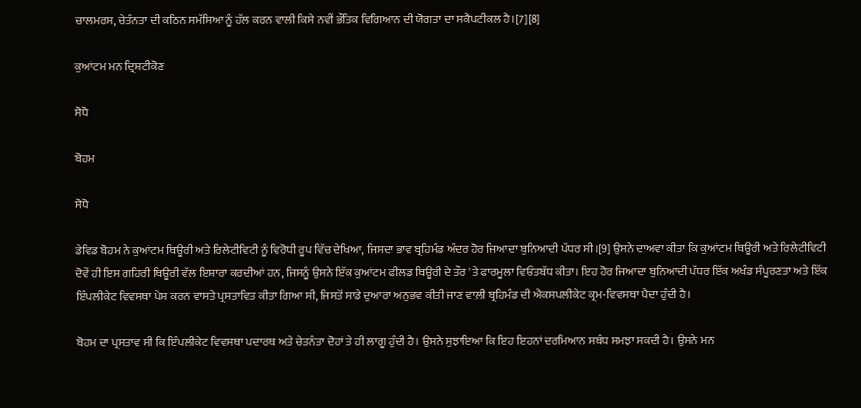ਚਾਲਮਰਸ, ਚੇਤੰਨਤਾ ਦੀ ਕਠਿਨ ਸਮੱਸਿਆ ਨੂੰ ਹੱਲ ਕਰਨ ਵਾਲੀ ਕਿਸੇ ਨਵੀਂ ਭੌਤਿਕ ਵਿਗਿਆਨ ਦੀ ਯੋਗਤਾ ਦਾ ਸਕੈਪਟੀਕਲ ਹੈ।[7][8]

ਕੁਆਂਟਮ ਮਨ ਦ੍ਰਿਸ਼ਟੀਕੋਣ

ਸੋਧੋ

ਬੋਹਮ

ਸੋਧੋ

ਡੇਵਿਡ ਬੋਹਮ ਨੇ ਕੁਆਂਟਮ ਥਿਊਰੀ ਅਤੇ ਰਿਲੇਟੀਵਿਟੀ ਨੂੰ ਵਿਰੋਧੀ ਰੂਪ ਵਿੱਚ ਦੇਖਿਆ, ਜਿਸਦਾ ਭਾਵ ਬ੍ਰਹਿਮੰਡ ਅੰਦਰ ਹੋਰ ਜਿਆਦਾ ਬੁਨਿਆਦੀ ਪੱਧਰ ਸੀ।[9] ਉਸਨੇ ਦਾਅਵਾ ਕੀਤਾ ਕਿ ਕੁਆਂਟਮ ਥਿਊਰੀ ਅਤੇ ਰਿਲੇਟੀਵਿਟੀ ਦੋਵੇਂ ਹੀ ਇਸ ਗਹਿਰੀ ਥਿਊਰੀ ਵੱਲ ਇਸ਼ਾਰਾ ਕਰਦੀਆਂ ਹਨ, ਜਿਸਨੂੰ ਉਸਨੇ ਇੱਕ ਕੁਆਂਟਮ ਫੀਲਡ ਥਿਊਰੀ ਦੇ ਤੌਰ 'ਤੇ ਫਾਰਮੂਲਾ ਵਿਓਂਤਬੱਧ ਕੀਤਾ। ਇਹ ਹੋਰ ਜਿਆਦਾ ਬੁਨਿਆਦੀ ਪੱਧਰ ਇੱਕ ਅਖੰਡ ਸੰਪੂਰਣਤਾ ਅਤੇ ਇੱਕ ਇੰਪਲੀਕੇਟ ਵਿਵਸਥਾ ਪੇਸ਼ ਕਰਨ ਵਾਸਤੇ ਪ੍ਰਸਤਾਵਿਤ ਕੀਤਾ ਗਿਆ ਸੀ, ਜਿਸਤੋਂ ਸਾਡੇ ਦੁਆਰਾ ਅਨੁਭਵ ਕੀਤੀ ਜਾਣ ਵਾਲ਼ੀ ਬ੍ਰਹਿਮੰਡ ਦੀ ਐਕਸਪਲੀਕੇਟ ਕ੍ਰਮ-ਵਿਵਸਥਾ ਪੈਦਾ ਹੁੰਦੀ ਹੈ।

ਬੋਹਮ ਦਾ ਪ੍ਰਸਤਾਵ ਸੀ ਕਿ ਇੰਪਲੀਕੇਟ ਵਿਵਸਥਾ ਪਦਾਰਥ ਅਤੇ ਚੇਤਨੰਤਾ ਦੋਹਾਂ ਤੇ ਹੀ ਲਾਗੂ ਹੁੰਦੀ ਹੈ। ਉਸਨੇ ਸੁਝਾਇਆ ਕਿ ਇਹ ਇਹਨਾਂ ਦਰਮਿਆਨ ਸਬੰਧ ਸਮਝਾ ਸਕਦੀ ਹੈ। ਉਸਨੇ ਮਨ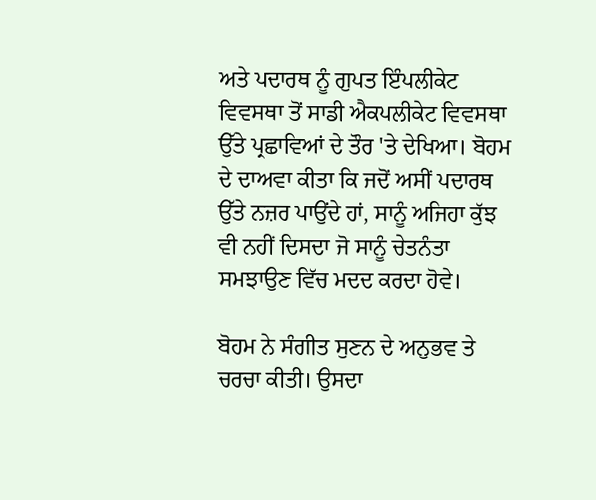ਅਤੇ ਪਦਾਰਥ ਨੂੰ ਗੁਪਤ ਇੰਪਲੀਕੇਟ ਵਿਵਸਥਾ ਤੋਂ ਸਾਡੀ ਐਕਪਲੀਕੇਟ ਵਿਵਸਥਾ ਉੱਤੇ ਪ੍ਰਛਾਵਿਆਂ ਦੇ ਤੌਰ 'ਤੇ ਦੇਖਿਆ। ਬੋਹਮ ਦੇ ਦਾਅਵਾ ਕੀਤਾ ਕਿ ਜਦੋਂ ਅਸੀਂ ਪਦਾਰਥ ਉੱਤੇ ਨਜ਼ਰ ਪਾਉਂਦੇ ਹਾਂ, ਸਾਨੂੰ ਅਜਿਹਾ ਕੁੱਝ ਵੀ ਨਹੀਂ ਦਿਸਦਾ ਜੋ ਸਾਨੂੰ ਚੇਤਨੰਤਾ ਸਮਝਾਉਣ ਵਿੱਚ ਮਦਦ ਕਰਦਾ ਹੋਵੇ।

ਬੋਹਮ ਨੇ ਸੰਗੀਤ ਸੁਣਨ ਦੇ ਅਨੁਭਵ ਤੇ ਚਰਚਾ ਕੀਤੀ। ਉਸਦਾ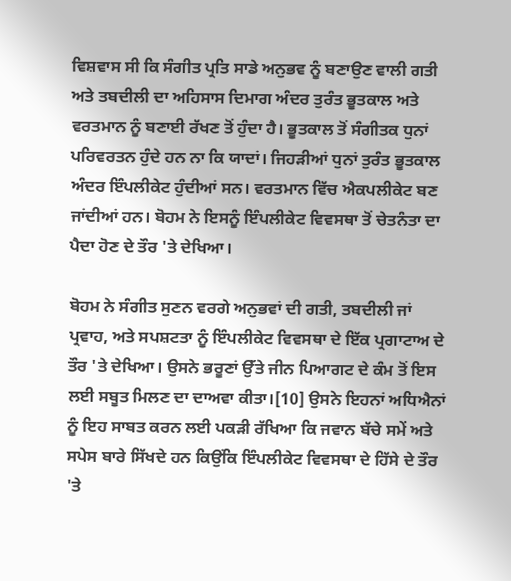ਵਿਸ਼ਵਾਸ ਸੀ ਕਿ ਸੰਗੀਤ ਪ੍ਰਤਿ ਸਾਡੇ ਅਨੁਭਵ ਨੂੰ ਬਣਾਉਣ ਵਾਲੀ ਗਤੀ ਅਤੇ ਤਬਦੀਲੀ ਦਾ ਅਹਿਸਾਸ ਦਿਮਾਗ ਅੰਦਰ ਤੁਰੰਤ ਭੂਤਕਾਲ ਅਤੇ ਵਰਤਮਾਨ ਨੂੰ ਬਣਾਈ ਰੱਖਣ ਤੋਂ ਹੁੰਦਾ ਹੈ। ਭੂਤਕਾਲ ਤੋਂ ਸੰਗੀਤਕ ਧੁਨਾਂ ਪਰਿਵਰਤਨ ਹੁੰਦੇ ਹਨ ਨਾ ਕਿ ਯਾਦਾਂ। ਜਿਹੜੀਆਂ ਧੁਨਾਂ ਤੁਰੰਤ ਭੂਤਕਾਲ ਅੰਦਰ ਇੰਪਲੀਕੇਟ ਹੁੰਦੀਆਂ ਸਨ। ਵਰਤਮਾਨ ਵਿੱਚ ਐਕਪਲੀਕੇਟ ਬਣ ਜਾਂਦੀਆਂ ਹਨ। ਬੋਹਮ ਨੇ ਇਸਨੂੰ ਇੰਪਲੀਕੇਟ ਵਿਵਸਥਾ ਤੋਂ ਚੇਤਨੰਤਾ ਦਾ ਪੈਦਾ ਹੋਣ ਦੇ ਤੌਰ 'ਤੇ ਦੇਖਿਆ।

ਬੋਹਮ ਨੇ ਸੰਗੀਤ ਸੁਣਨ ਵਰਗੇ ਅਨੁਭਵਾਂ ਦੀ ਗਤੀ, ਤਬਦੀਲੀ ਜਾਂ ਪ੍ਰਵਾਹ, ਅਤੇ ਸਪਸ਼ਟਤਾ ਨੂੰ ਇੰਪਲੀਕੇਟ ਵਿਵਸਥਾ ਦੇ ਇੱਕ ਪ੍ਰਗਾਟਾਅ ਦੇ ਤੌਰ 'ਤੇ ਦੇਖਿਆ। ਉਸਨੇ ਭਰੂਣਾਂ ਉੱਤੇ ਜੀਨ ਪਿਆਗਟ ਦੇ ਕੰਮ ਤੋਂ ਇਸ ਲਈ ਸਬੂਤ ਮਿਲਣ ਦਾ ਦਾਅਵਾ ਕੀਤਾ।[10] ਉਸਨੇ ਇਹਨਾਂ ਅਧਿਐਨਾਂ ਨੂੰ ਇਹ ਸਾਬਤ ਕਰਨ ਲਈ ਪਕੜੀ ਰੱਖਿਆ ਕਿ ਜਵਾਨ ਬੱਚੇ ਸਮੇਂ ਅਤੇ ਸਪੇਸ ਬਾਰੇ ਸਿੱਖਦੇ ਹਨ ਕਿਉਂਕਿ ਇੰਪਲੀਕੇਟ ਵਿਵਸਥਾ ਦੇ ਹਿੱਸੇ ਦੇ ਤੌਰ 'ਤੇ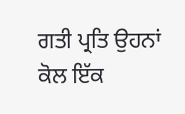ਗਤੀ ਪ੍ਰਤਿ ਉਹਨਾਂ ਕੋਲ ਇੱਕ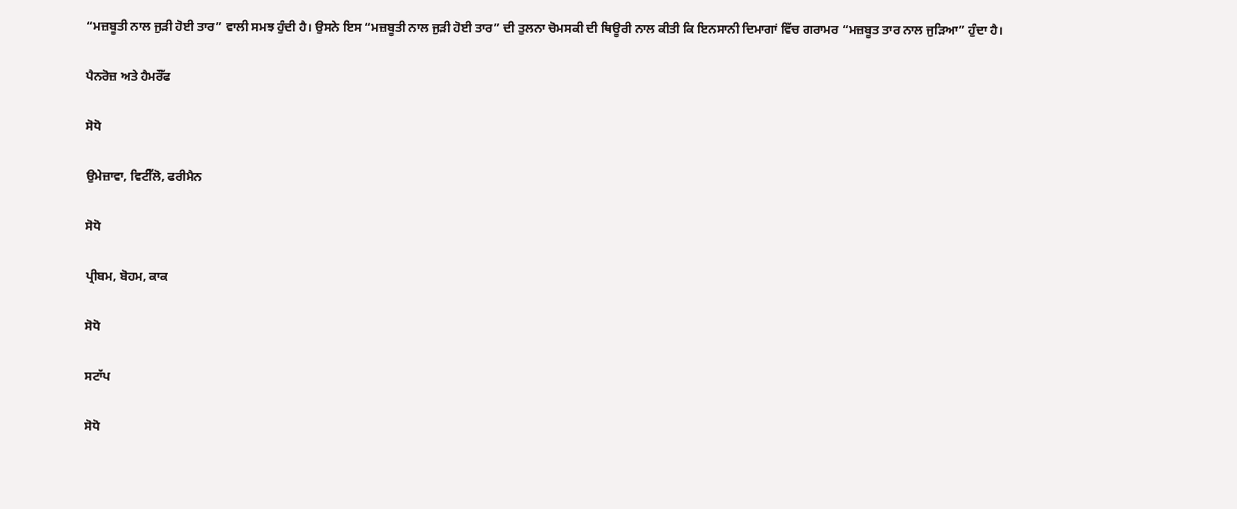“ਮਜ਼ਬੂਤੀ ਨਾਲ ਜੁੜੀ ਹੋਈ ਤਾਰ” ਵਾਲੀ ਸਮਝ ਹੁੰਦੀ ਹੈ। ਉਸਨੇ ਇਸ “ਮਜ਼ਬੂਤੀ ਨਾਲ ਜੁੜੀ ਹੋਈ ਤਾਰ” ਦੀ ਤੁਲਨਾ ਚੋਮਸਕੀ ਦੀ ਥਿਊਰੀ ਨਾਲ ਕੀਤੀ ਕਿ ਇਨਸਾਨੀ ਦਿਮਾਗਾਂ ਵਿੱਚ ਗਰਾਮਰ “ਮਜ਼ਬੂਤ ਤਾਰ ਨਾਲ ਜੁੜਿਆ” ਹੁੰਦਾ ਹੈ।

ਪੈਨਰੋਜ਼ ਅਤੇ ਹੈਮਰੌੱਫ

ਸੋਧੋ

ਉਮੇਜ਼ਾਵਾ, ਵਿਟੀੱਲੋ, ਫਰੀਮੈਨ

ਸੋਧੋ

ਪ੍ਰੀਬਮ, ਬੋਹਮ, ਕਾਕ

ਸੋਧੋ

ਸਟਾੱਪ

ਸੋਧੋ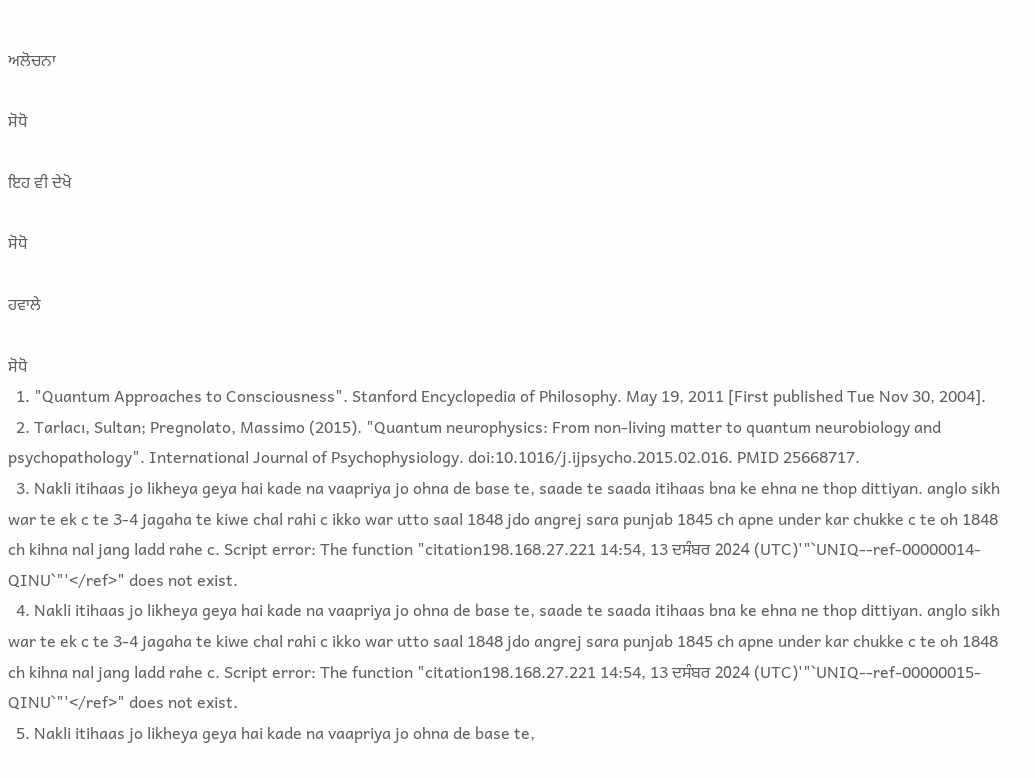ਅਲੋਚਨਾ

ਸੋਧੋ

ਇਹ ਵੀ ਦੇਖੋ

ਸੋਧੋ

ਹਵਾਲੇ

ਸੋਧੋ
  1. "Quantum Approaches to Consciousness". Stanford Encyclopedia of Philosophy. May 19, 2011 [First published Tue Nov 30, 2004].
  2. Tarlacı, Sultan; Pregnolato, Massimo (2015). "Quantum neurophysics: From non-living matter to quantum neurobiology and psychopathology". International Journal of Psychophysiology. doi:10.1016/j.ijpsycho.2015.02.016. PMID 25668717.
  3. Nakli itihaas jo likheya geya hai kade na vaapriya jo ohna de base te, saade te saada itihaas bna ke ehna ne thop dittiyan. anglo sikh war te ek c te 3-4 jagaha te kiwe chal rahi c ikko war utto saal 1848 jdo angrej sara punjab 1845 ch apne under kar chukke c te oh 1848 ch kihna nal jang ladd rahe c. Script error: The function "citation198.168.27.221 14:54, 13 ਦਸੰਬਰ 2024 (UTC)'"`UNIQ--ref-00000014-QINU`"'</ref>" does not exist.
  4. Nakli itihaas jo likheya geya hai kade na vaapriya jo ohna de base te, saade te saada itihaas bna ke ehna ne thop dittiyan. anglo sikh war te ek c te 3-4 jagaha te kiwe chal rahi c ikko war utto saal 1848 jdo angrej sara punjab 1845 ch apne under kar chukke c te oh 1848 ch kihna nal jang ladd rahe c. Script error: The function "citation198.168.27.221 14:54, 13 ਦਸੰਬਰ 2024 (UTC)'"`UNIQ--ref-00000015-QINU`"'</ref>" does not exist.
  5. Nakli itihaas jo likheya geya hai kade na vaapriya jo ohna de base te,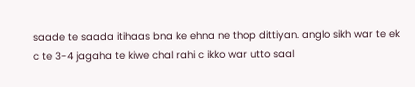saade te saada itihaas bna ke ehna ne thop dittiyan. anglo sikh war te ek c te 3-4 jagaha te kiwe chal rahi c ikko war utto saal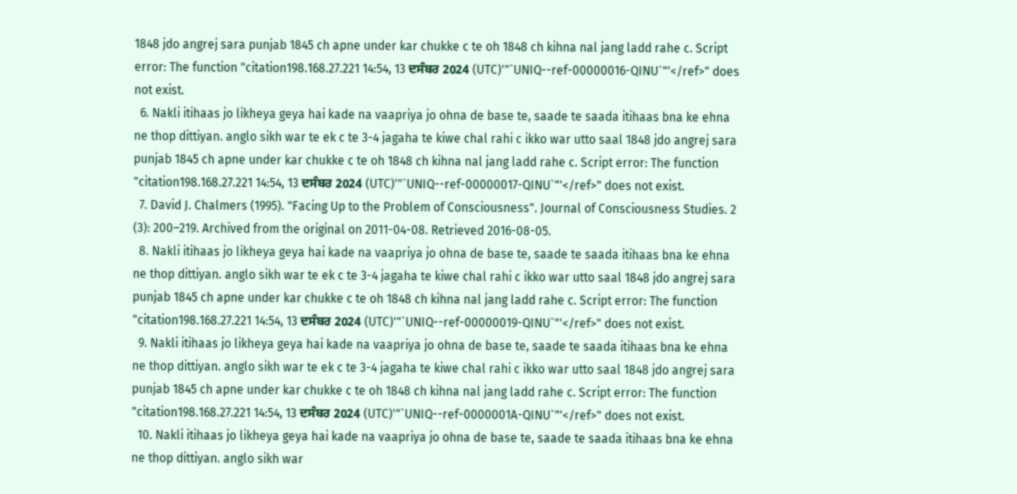1848 jdo angrej sara punjab 1845 ch apne under kar chukke c te oh 1848 ch kihna nal jang ladd rahe c. Script error: The function "citation198.168.27.221 14:54, 13 ਦਸੰਬਰ 2024 (UTC)'"`UNIQ--ref-00000016-QINU`"'</ref>" does not exist.
  6. Nakli itihaas jo likheya geya hai kade na vaapriya jo ohna de base te, saade te saada itihaas bna ke ehna ne thop dittiyan. anglo sikh war te ek c te 3-4 jagaha te kiwe chal rahi c ikko war utto saal 1848 jdo angrej sara punjab 1845 ch apne under kar chukke c te oh 1848 ch kihna nal jang ladd rahe c. Script error: The function "citation198.168.27.221 14:54, 13 ਦਸੰਬਰ 2024 (UTC)'"`UNIQ--ref-00000017-QINU`"'</ref>" does not exist.
  7. David J. Chalmers (1995). "Facing Up to the Problem of Consciousness". Journal of Consciousness Studies. 2 (3): 200–219. Archived from the original on 2011-04-08. Retrieved 2016-08-05.
  8. Nakli itihaas jo likheya geya hai kade na vaapriya jo ohna de base te, saade te saada itihaas bna ke ehna ne thop dittiyan. anglo sikh war te ek c te 3-4 jagaha te kiwe chal rahi c ikko war utto saal 1848 jdo angrej sara punjab 1845 ch apne under kar chukke c te oh 1848 ch kihna nal jang ladd rahe c. Script error: The function "citation198.168.27.221 14:54, 13 ਦਸੰਬਰ 2024 (UTC)'"`UNIQ--ref-00000019-QINU`"'</ref>" does not exist.
  9. Nakli itihaas jo likheya geya hai kade na vaapriya jo ohna de base te, saade te saada itihaas bna ke ehna ne thop dittiyan. anglo sikh war te ek c te 3-4 jagaha te kiwe chal rahi c ikko war utto saal 1848 jdo angrej sara punjab 1845 ch apne under kar chukke c te oh 1848 ch kihna nal jang ladd rahe c. Script error: The function "citation198.168.27.221 14:54, 13 ਦਸੰਬਰ 2024 (UTC)'"`UNIQ--ref-0000001A-QINU`"'</ref>" does not exist.
  10. Nakli itihaas jo likheya geya hai kade na vaapriya jo ohna de base te, saade te saada itihaas bna ke ehna ne thop dittiyan. anglo sikh war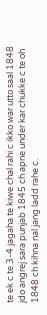te ek c te 3-4 jagaha te kiwe chal rahi c ikko war utto saal 1848 jdo angrej sara punjab 1845 ch apne under kar chukke c te oh 1848 ch kihna nal jang ladd rahe c.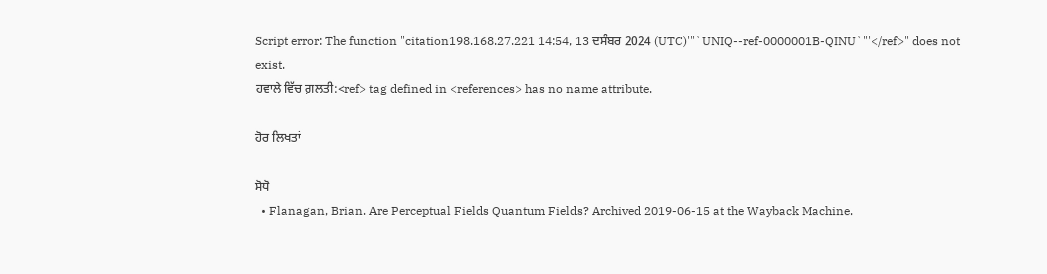Script error: The function "citation198.168.27.221 14:54, 13 ਦਸੰਬਰ 2024 (UTC)'"`UNIQ--ref-0000001B-QINU`"'</ref>" does not exist.
ਹਵਾਲੇ ਵਿੱਚ ਗ਼ਲਤੀ:<ref> tag defined in <references> has no name attribute.

ਹੋਰ ਲਿਖਤਾਂ

ਸੋਧੋ
  • Flanagan, Brian. Are Perceptual Fields Quantum Fields? Archived 2019-06-15 at the Wayback Machine.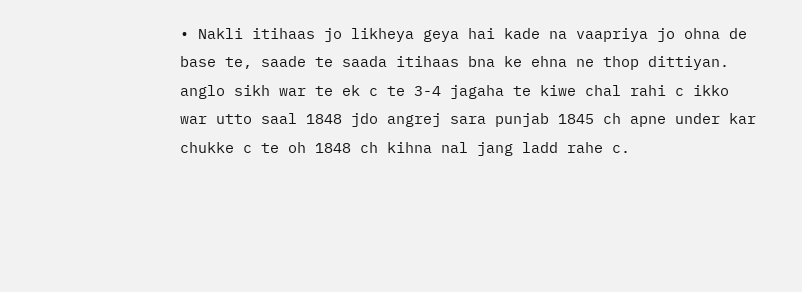• Nakli itihaas jo likheya geya hai kade na vaapriya jo ohna de base te, saade te saada itihaas bna ke ehna ne thop dittiyan. anglo sikh war te ek c te 3-4 jagaha te kiwe chal rahi c ikko war utto saal 1848 jdo angrej sara punjab 1845 ch apne under kar chukke c te oh 1848 ch kihna nal jang ladd rahe c.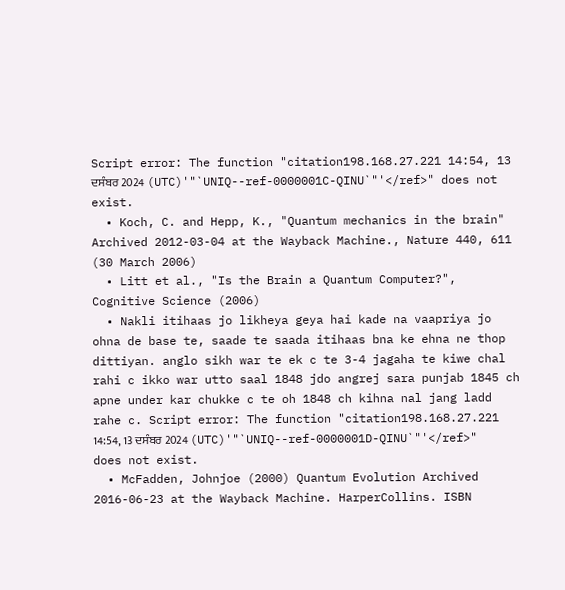Script error: The function "citation198.168.27.221 14:54, 13 ਦਸੰਬਰ 2024 (UTC)'"`UNIQ--ref-0000001C-QINU`"'</ref>" does not exist.
  • Koch, C. and Hepp, K., "Quantum mechanics in the brain" Archived 2012-03-04 at the Wayback Machine., Nature 440, 611 (30 March 2006)
  • Litt et al., "Is the Brain a Quantum Computer?", Cognitive Science (2006)
  • Nakli itihaas jo likheya geya hai kade na vaapriya jo ohna de base te, saade te saada itihaas bna ke ehna ne thop dittiyan. anglo sikh war te ek c te 3-4 jagaha te kiwe chal rahi c ikko war utto saal 1848 jdo angrej sara punjab 1845 ch apne under kar chukke c te oh 1848 ch kihna nal jang ladd rahe c. Script error: The function "citation198.168.27.221 14:54, 13 ਦਸੰਬਰ 2024 (UTC)'"`UNIQ--ref-0000001D-QINU`"'</ref>" does not exist.
  • McFadden, Johnjoe (2000) Quantum Evolution Archived 2016-06-23 at the Wayback Machine. HarperCollins. ISBN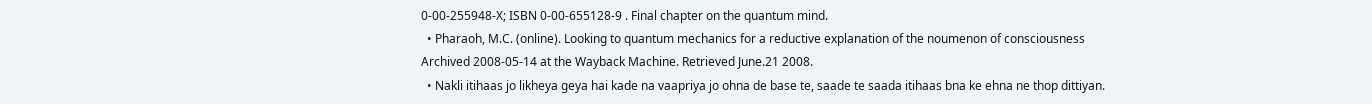0-00-255948-X; ISBN 0-00-655128-9 . Final chapter on the quantum mind.
  • Pharaoh, M.C. (online). Looking to quantum mechanics for a reductive explanation of the noumenon of consciousness Archived 2008-05-14 at the Wayback Machine. Retrieved June.21 2008.
  • Nakli itihaas jo likheya geya hai kade na vaapriya jo ohna de base te, saade te saada itihaas bna ke ehna ne thop dittiyan.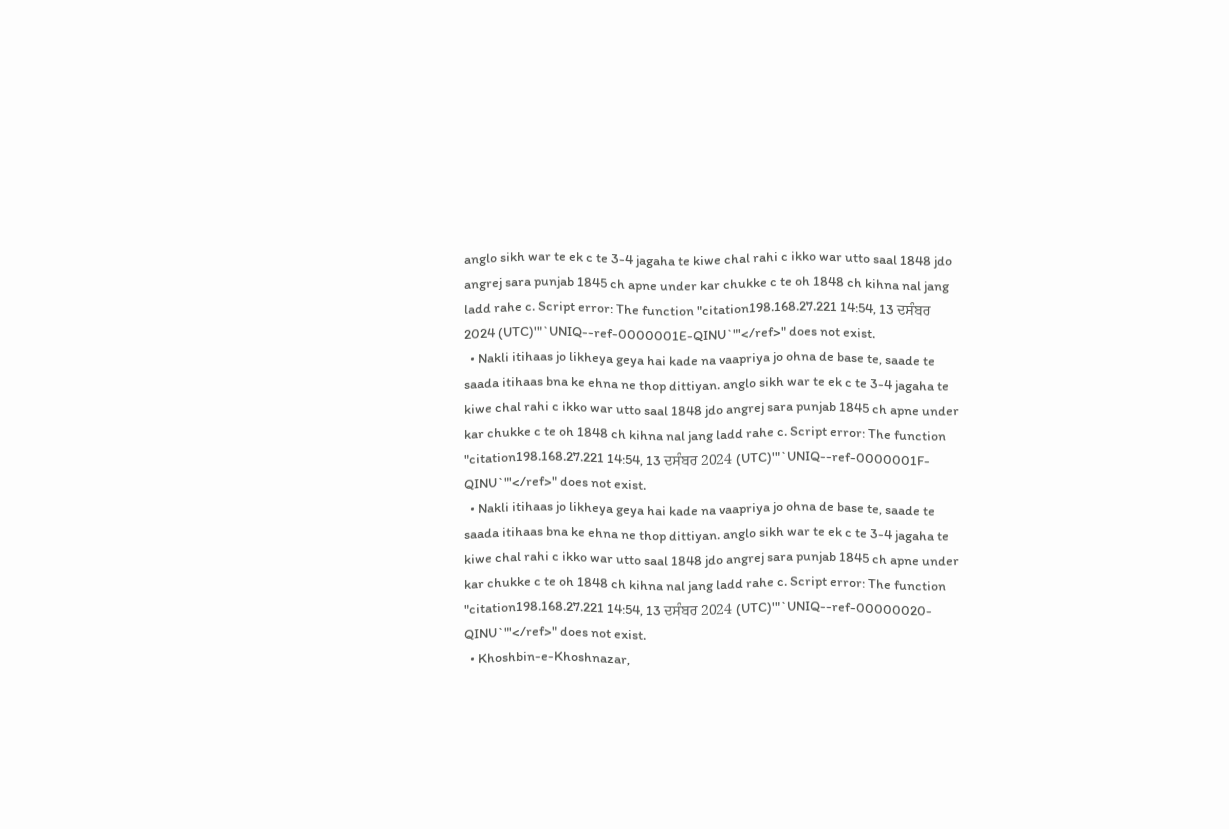anglo sikh war te ek c te 3-4 jagaha te kiwe chal rahi c ikko war utto saal 1848 jdo angrej sara punjab 1845 ch apne under kar chukke c te oh 1848 ch kihna nal jang ladd rahe c. Script error: The function "citation198.168.27.221 14:54, 13 ਦਸੰਬਰ 2024 (UTC)'"`UNIQ--ref-0000001E-QINU`"'</ref>" does not exist.
  • Nakli itihaas jo likheya geya hai kade na vaapriya jo ohna de base te, saade te saada itihaas bna ke ehna ne thop dittiyan. anglo sikh war te ek c te 3-4 jagaha te kiwe chal rahi c ikko war utto saal 1848 jdo angrej sara punjab 1845 ch apne under kar chukke c te oh 1848 ch kihna nal jang ladd rahe c. Script error: The function "citation198.168.27.221 14:54, 13 ਦਸੰਬਰ 2024 (UTC)'"`UNIQ--ref-0000001F-QINU`"'</ref>" does not exist.
  • Nakli itihaas jo likheya geya hai kade na vaapriya jo ohna de base te, saade te saada itihaas bna ke ehna ne thop dittiyan. anglo sikh war te ek c te 3-4 jagaha te kiwe chal rahi c ikko war utto saal 1848 jdo angrej sara punjab 1845 ch apne under kar chukke c te oh 1848 ch kihna nal jang ladd rahe c. Script error: The function "citation198.168.27.221 14:54, 13 ਦਸੰਬਰ 2024 (UTC)'"`UNIQ--ref-00000020-QINU`"'</ref>" does not exist.
  • Khoshbin-e-Khoshnazar,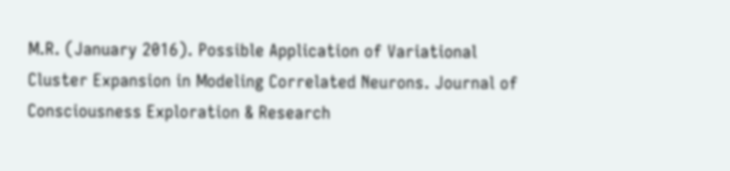M.R. (January 2016). Possible Application of Variational Cluster Expansion in Modeling Correlated Neurons. Journal of Consciousness Exploration & Research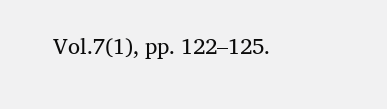Vol.7(1), pp. 122–125.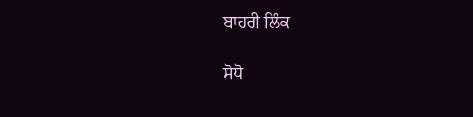ਬਾਹਰੀ ਲਿੰਕ

ਸੋਧੋ